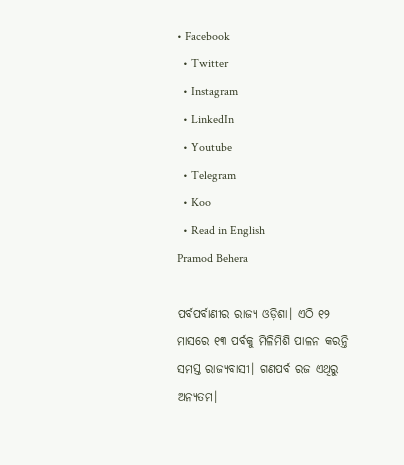• Facebook
  • Twitter
  • Instagram
  • LinkedIn
  • Youtube
  • Telegram
  • Koo
  • Read in English
Pramod Behera

ପର୍ବପର୍ବାଣୀର ରାଜ୍ୟ ଓଡ଼ିଶା। ଏଠି ୧୨ ମାସରେ ୧୩ ପର୍ବକୁ ମିଳିମିଶି ପାଳନ କରନ୍ତି ସମସ୍ତ ରାଜ୍ୟବାସୀ। ଗଣପର୍ବ ରଜ ଏଥିରୁ ଅନ୍ୟତମ।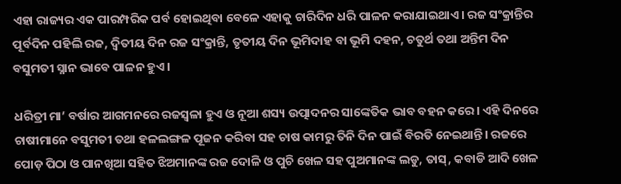ଏହା ରାଜ୍ୟର ଏକ ପାରମ୍ପରିକ ପର୍ବ ହୋଇଥିବା ବେଳେ ଏହାକୁ ଚାରିଦିନ ଧରି ପାଳନ କରାଯାଇଥାଏ। ରଜ ସଂକ୍ରାନ୍ତିର ପୂର୍ବଦିନ ପହିଲି ରଜ, ଦ୍ୱିତୀୟ ଦିନ ରଜ ସଂକ୍ରାନ୍ତି, ତୃତୀୟ ଦିନ ଭୂମିଦାହ ବା ଭୂମି ଦହନ, ଚତୁର୍ଥ ତଥା ଅନ୍ତିମ ଦିନ ବସୁମତୀ ସ୍ନାନ ଭାବେ ପାଳନ ହୁଏ।

ଧରିତ୍ରୀ ମା’ ବର୍ଷାର ଆଗମନରେ ରଜସ୍ୱଳା ହୁଏ ଓ ନୂଆ ଶସ୍ୟ ଉତ୍ପାଦନର ସାଙ୍କେତିକ ଭାବ ବହନ କରେ। ଏହି ଦିନରେ ଚାଷୀମାନେ ବସୁମତୀ ତଥା ହଳଲଙ୍ଗଳ ପୂଜନ କରିବା ସହ ଚାଷ କାମରୁ ତିନି ଦିନ ପାଇଁ ବିରତି ନେଇଥାନ୍ତି। ରଜରେ ପୋଡ଼ ପିଠା ଓ ପାନଖିଆ ସହିତ ଝିଅମାନଙ୍କ ରଜ ଦୋଳି ଓ ପୁଚି ଖେଳ ସହ ପୁଅମାନଙ୍କ ଲଡୁ, ତାସ୍‌, କବାଡି ଆଦି ଖେଳ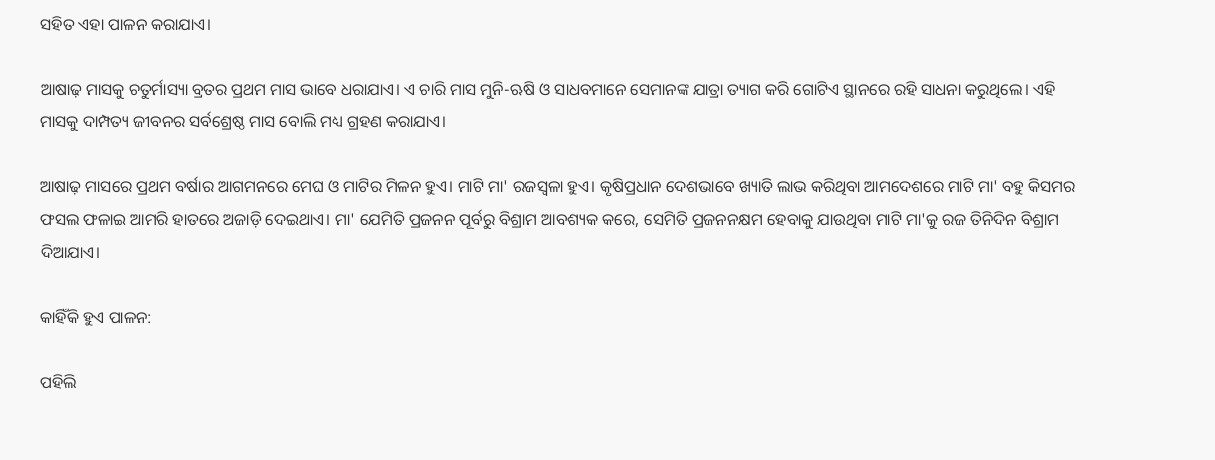ସହିତ ଏହା ପାଳନ କରାଯାଏ।

ଆଷାଢ଼ ମାସକୁ ଚତୁର୍ମାସ୍ୟା ବ୍ରତର ପ୍ରଥମ ମାସ ଭାବେ ଧରାଯାଏ। ଏ ଚାରି ମାସ ମୁନି-ଋଷି ଓ ସାଧବମାନେ ସେମାନଙ୍କ ଯାତ୍ରା ତ୍ୟାଗ କରି ଗୋଟିଏ ସ୍ଥାନରେ ରହି ସାଧନା କରୁଥିଲେ। ଏହି ମାସକୁ ଦାମ୍ପତ୍ୟ ଜୀବନର ସର୍ବଶ୍ରେଷ୍ଠ ମାସ ବୋଲି ମଧ୍ୟ ଗ୍ରହଣ କରାଯାଏ।

ଆଷାଢ଼ ମାସରେ ପ୍ରଥମ ବର୍ଷାର ଆଗମନରେ ମେଘ ଓ ମାଟିର ମିଳନ ହୁଏ। ମାଟି ମା' ରଜସ୍ୱଳା ହୁଏ। କୃଷିପ୍ରଧାନ ଦେଶଭାବେ ଖ୍ୟାତି ଲାଭ କରିଥିବା ଆମଦେଶରେ ମାଟି ମା' ବହୁ କିସମର ଫସଲ ଫଳାଇ ଆମରି ହାତରେ ଅଜାଡ଼ି ଦେଇଥାଏ। ମା' ଯେମିତି ପ୍ରଜନନ ପୂର୍ବରୁ ବିଶ୍ରାମ ଆବଶ୍ୟକ କରେ, ସେମିତି ପ୍ରଜନନକ୍ଷମ ହେବାକୁ ଯାଉଥିବା ମାଟି ମା'କୁ ରଜ ତିନିଦିନ ବିଶ୍ରାମ ଦିଆଯାଏ।

କାହିଁକି ହୁଏ ପାଳନ:

ପହିଲି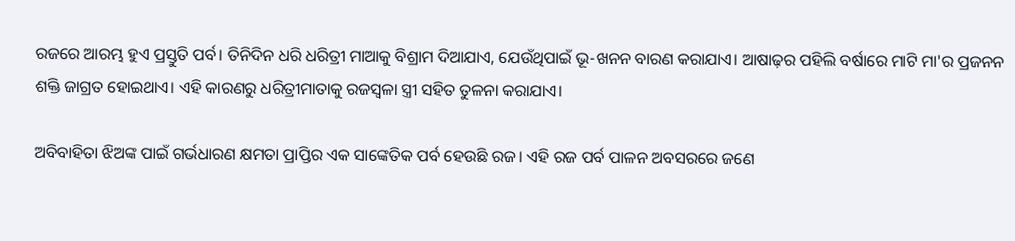ରଜରେ ଆରମ୍ଭ ହୁଏ ପ୍ରସ୍ତୁତି ପର୍ବ। ତିନିଦିନ ଧରି ଧରିତ୍ରୀ ମାଆକୁ ବିଶ୍ରାମ ଦିଆଯାଏ, ଯେଉଁଥିପାଇଁ ଭୂ-ଖନନ ବାରଣ କରାଯାଏ। ଆଷାଢ଼ର ପହିଲି ବର୍ଷାରେ ମାଟି ମା'ର ପ୍ରଜନନ ଶକ୍ତି ଜାଗ୍ରତ ହୋଇଥାଏ। ଏହି କାରଣରୁ ଧରିତ୍ରୀମାତାକୁ ରଜସ୍ୱଳା ସ୍ତ୍ରୀ ସହିତ ତୁଳନା କରାଯାଏ।

ଅବିବାହିତା ଝିଅଙ୍କ ପାଇଁ ଗର୍ଭଧାରଣ କ୍ଷମତା ପ୍ରାପ୍ତିର ଏକ ସାଙ୍କେତିକ ପର୍ବ ହେଉଛି ରଜ। ଏହି ରଜ ପର୍ବ ପାଳନ ଅବସରରେ ଜଣେ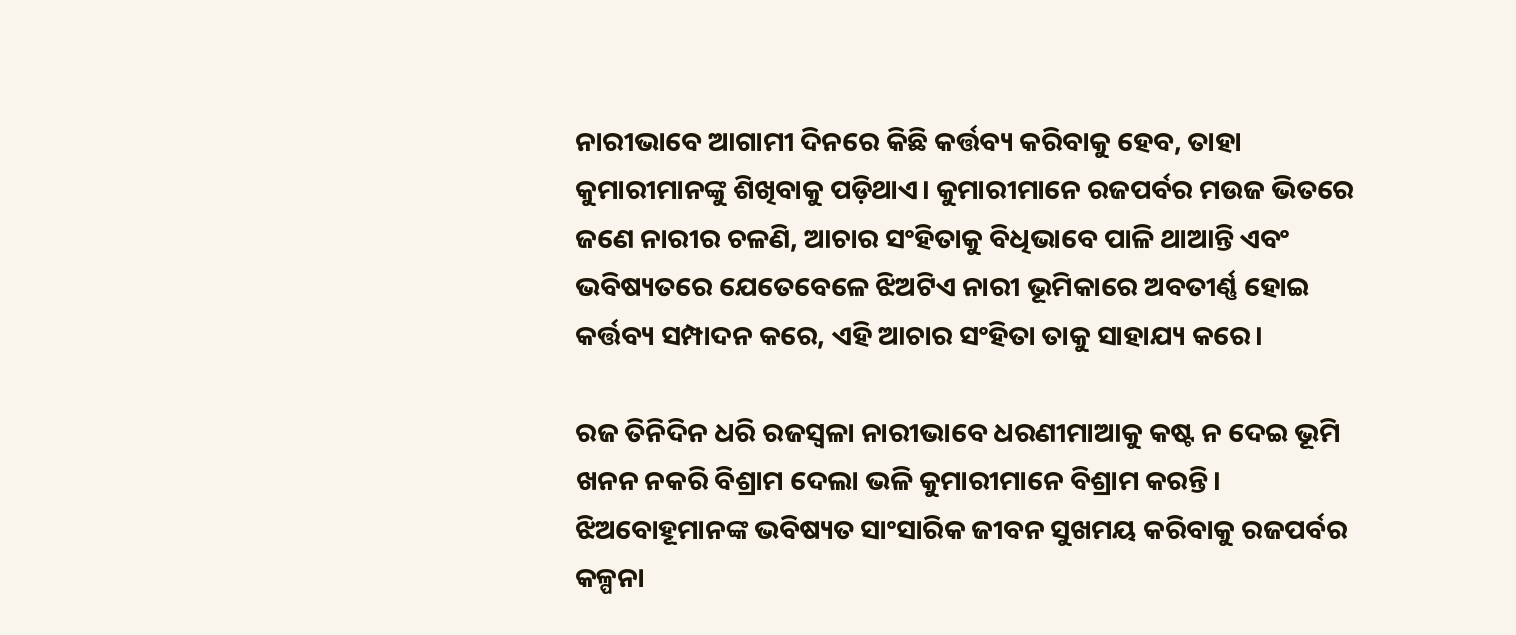ନାରୀଭାବେ ଆଗାମୀ ଦିନରେ କିଛି କର୍ତ୍ତବ୍ୟ କରିବାକୁ ହେବ, ତାହା କୁମାରୀମାନଙ୍କୁ ଶିଖିବାକୁ ପଡ଼ିଥାଏ। କୁମାରୀମାନେ ରଜପର୍ବର ମଉଜ ଭିତରେ ଜଣେ ନାରୀର ଚଳଣି, ଆଚାର ସଂହିତାକୁ ବିଧିଭାବେ ପାଳି ଥାଆନ୍ତି ଏବଂ ଭବିଷ୍ୟତରେ ଯେତେବେଳେ ଝିଅଟିଏ ନାରୀ ଭୂମିକାରେ ଅବତୀର୍ଣ୍ଣ ହୋଇ କର୍ତ୍ତବ୍ୟ ସମ୍ପାଦନ କରେ, ଏହି ଆଚାର ସଂହିତା ତାକୁ ସାହାଯ୍ୟ କରେ।

ରଜ ତିନିଦିନ ଧରି ରଜସ୍ୱଳା ନାରୀଭାବେ ଧରଣୀମାଆକୁ କଷ୍ଟ ନ ଦେଇ ଭୂମି ଖନନ ନକରି ବିଶ୍ରାମ ଦେଲା ଭଳି କୁମାରୀମାନେ ବିଶ୍ରାମ କରନ୍ତି। ଝିଅବୋହୂମାନଙ୍କ ଭବିଷ୍ୟତ ସାଂସାରିକ ଜୀବନ ସୁଖମୟ କରିବାକୁ ରଜପର୍ବର କଳ୍ପନା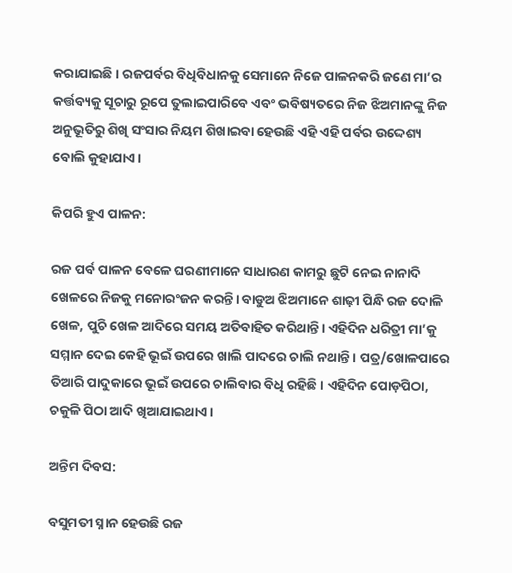କରାଯାଇଛି। ରଜପର୍ବର ବିଧିବିଧାନକୁ ସେମାନେ ନିଜେ ପାଳନକରି ଜଣେ ମା’ର କର୍ତ୍ତବ୍ୟକୁ ସୂଚାରୁ ରୂପେ ତୁଲାଇପାରିବେ ଏବଂ ଭବିଷ୍ୟତରେ ନିଜ ଝିଅମାନଙ୍କୁ ନିଜ ଅନୁଭୂତିରୁ ଶିଖି ସଂସାର ନିୟମ ଶିଖାଇବା ହେଉଛି ଏହି ଏହି ପର୍ବର ଉଦ୍ଦେଶ୍ୟ ବୋଲି କୁହାଯାଏ।

କିପରି ହୁଏ ପାଳନ:

ରଜ ପର୍ବ ପାଳନ ବେଳେ ଘରଣୀମାନେ ସାଧାରଣ କାମରୁ ଛୁଟି ନେଇ ନାନାଦି ଖେଳରେ ନିଜକୁ ମନୋରଂଜନ କରନ୍ତି। ବାଡୁଅ ଝିଅମାନେ ଶାଢ଼ୀ ପିନ୍ଧି ରଜ ଦୋଳି ଖେଳ, ପୁଚି ଖେଳ ଆଦିରେ ସମୟ ଅତିବାହିତ କରିଥାନ୍ତି। ଏହିଦିନ ଧରିତ୍ରୀ ମା’କୁ ସମ୍ମାନ ଦେଇ କେହି ଭୂଇଁ ଉପରେ ଖାଲି ପାଦରେ ଚାଲି ନଥାନ୍ତି । ପତ୍ର/ଖୋଳପାରେ ତିଆରି ପାଦୁକାରେ ଭୂଇଁ ଉପରେ ଚାଲିବାର ବିଧି ରହିଛି। ଏହିଦିନ ପୋଡ଼ପିଠା, ଚକୁଳି ପିଠା ଆଦି ଖିଆଯାଇଥାଏ।

ଅନ୍ତିମ ଦିବସ:

ବସୁମତୀ ସ୍ନାନ ହେଉଛି ରଜ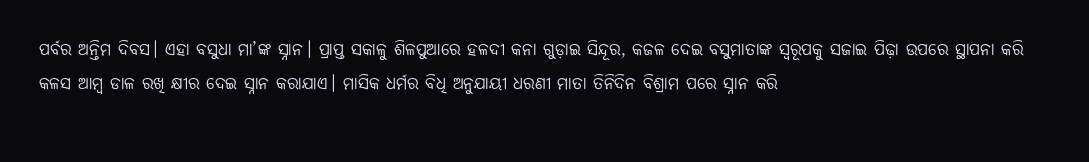ପର୍ବର ଅନ୍ତିମ ଦିବସ। ଏହା ବସୁଧା ମା’ଙ୍କ ସ୍ନାନ। ପ୍ରାପ୍ତ ସକାଳୁ ଶିଳପୁଆରେ ହଳଦୀ କନା ଗୁଡ଼ାଇ ସିନ୍ଦୂର, କଜଳ ଦେଇ ବସୁମାତାଙ୍କ ସ୍ୱରୂପକୁ ସଜାଇ ପିଢ଼ା ଉପରେ ସ୍ଥାପନା କରି କଳସ ଆମ୍ବ ଡାଳ ରଖି କ୍ଷୀର ଦେଇ ସ୍ନାନ କରାଯାଏ। ମାସିକ ଧର୍ମର ବିଧି ଅନୁଯାୟୀ ଧରଣୀ ମାତା ତିନିଦିନ ବିଶ୍ରାମ ପରେ ସ୍ନାନ କରି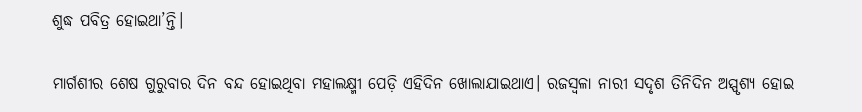ଶୁଦ୍ଧ ପବିତ୍ର ହୋଇଥା’ନ୍ତି।

ମାର୍ଗଶୀର ଶେଷ ଗୁରୁବାର ଦିନ ବନ୍ଦ ହୋଇଥିବା ମହାଲକ୍ଷ୍ମୀ ପେଡ଼ି ଏହିଦିନ ଖୋଲାଯାଇଥାଏ। ରଜସ୍ୱଳା ନାରୀ ସଦୃଶ ତିନିଦିନ ଅସ୍ପୃଶ୍ୟ ହୋଇ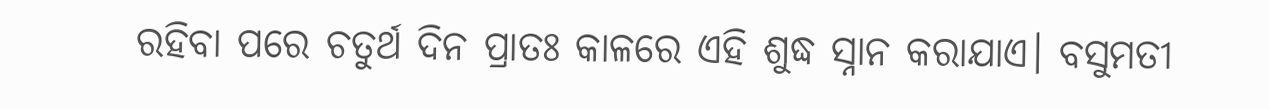ରହିବା ପରେ ଚତୁର୍ଥ ଦିନ ପ୍ରାତଃ କାଳରେ ଏହି ଶୁଦ୍ଧ ସ୍ନାନ କରାଯାଏ। ବସୁମତୀ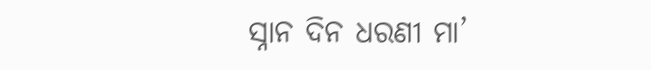ସ୍ନାନ ଦିନ ଧରଣୀ ମା’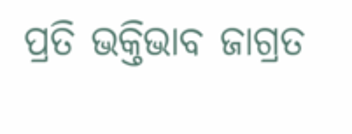ପ୍ରତି ଭକ୍ତିଭାବ ଜାଗ୍ରତ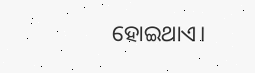ହୋଇଥାଏ।